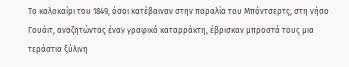Το καλοκαίρι του 1849, όσοι κατέβαιναν στην παραλία του Μπόντσερτς, στη νήσο Γουάιτ, αναζητώντας έναν γραφικό καταρράκτη, έβρισκαν μπροστά τους μια τεράστια ξύλινη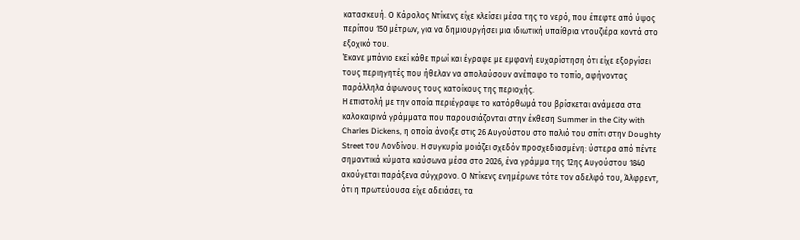κατασκευή. Ο Κάρολος Ντίκενς είχε κλείσει μέσα της το νερό, που έπεφτε από ύψος περίπου 150 μέτρων, για να δημιουργήσει μια ιδιωτική υπαίθρια ντουζιέρα κοντά στο εξοχικό του.
Έκανε μπάνιο εκεί κάθε πρωί και έγραφε με εμφανή ευχαρίστηση ότι είχε εξοργίσει τους περιηγητές που ήθελαν να απολαύσουν ανέπαφο το τοπίο, αφήνοντας παράλληλα άφωνους τους κατοίκους της περιοχής.
Η επιστολή με την οποία περιέγραψε το κατόρθωμά του βρίσκεται ανάμεσα στα καλοκαιρινά γράμματα που παρουσιάζονται στην έκθεση Summer in the City with Charles Dickens, η οποία άνοιξε στις 26 Αυγούστου στο παλιό του σπίτι στην Doughty Street του Λονδίνου. Η συγκυρία μοιάζει σχεδόν προσχεδιασμένη: ύστερα από πέντε σημαντικά κύματα καύσωνα μέσα στο 2026, ένα γράμμα της 12ης Αυγούστου 1840 ακούγεται παράξενα σύγχρονο. Ο Ντίκενς ενημέρωνε τότε τον αδελφό του, Άλφρεντ, ότι η πρωτεύουσα είχε αδειάσει, τα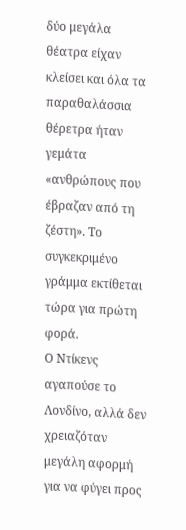δύο μεγάλα θέατρα είχαν κλείσει και όλα τα παραθαλάσσια θέρετρα ήταν γεμάτα «ανθρώπους που έβραζαν από τη ζέστη». Το συγκεκριμένο γράμμα εκτίθεται τώρα για πρώτη φορά.
Ο Ντίκενς αγαπούσε το Λονδίνο, αλλά δεν χρειαζόταν μεγάλη αφορμή για να φύγει προς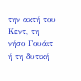την ακτή του Κεντ, τη νήσο Γουάιτ ή τη δυτική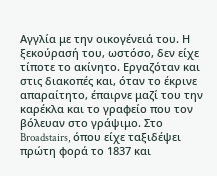Αγγλία με την οικογένειά του. Η ξεκούρασή του, ωστόσο, δεν είχε τίποτε το ακίνητο. Εργαζόταν και στις διακοπές και, όταν το έκρινε απαραίτητο, έπαιρνε μαζί του την καρέκλα και το γραφείο που τον βόλευαν στο γράψιμο. Στο Broadstairs, όπου είχε ταξιδέψει πρώτη φορά το 1837 και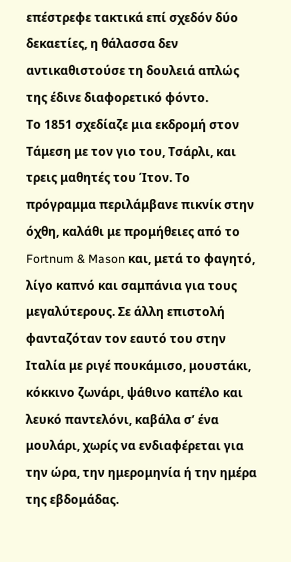επέστρεφε τακτικά επί σχεδόν δύο δεκαετίες, η θάλασσα δεν αντικαθιστούσε τη δουλειά απλώς της έδινε διαφορετικό φόντο.
Το 1851 σχεδίαζε μια εκδρομή στον Τάμεση με τον γιο του, Τσάρλι, και τρεις μαθητές του Ίτον. Το πρόγραμμα περιλάμβανε πικνίκ στην όχθη, καλάθι με προμήθειες από το Fortnum & Mason και, μετά το φαγητό, λίγο καπνό και σαμπάνια για τους μεγαλύτερους. Σε άλλη επιστολή φανταζόταν τον εαυτό του στην Ιταλία με ριγέ πουκάμισο, μουστάκι, κόκκινο ζωνάρι, ψάθινο καπέλο και λευκό παντελόνι, καβάλα σ’ ένα μουλάρι, χωρίς να ενδιαφέρεται για την ώρα, την ημερομηνία ή την ημέρα της εβδομάδας.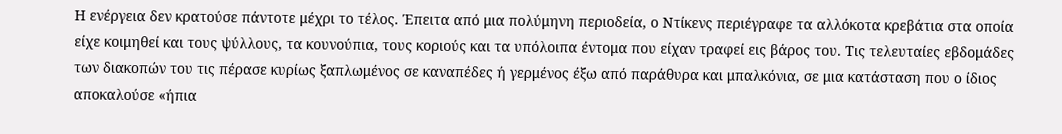Η ενέργεια δεν κρατούσε πάντοτε μέχρι το τέλος. Έπειτα από μια πολύμηνη περιοδεία, ο Ντίκενς περιέγραφε τα αλλόκοτα κρεβάτια στα οποία είχε κοιμηθεί και τους ψύλλους, τα κουνούπια, τους κοριούς και τα υπόλοιπα έντομα που είχαν τραφεί εις βάρος του. Τις τελευταίες εβδομάδες των διακοπών του τις πέρασε κυρίως ξαπλωμένος σε καναπέδες ή γερμένος έξω από παράθυρα και μπαλκόνια, σε μια κατάσταση που ο ίδιος αποκαλούσε «ήπια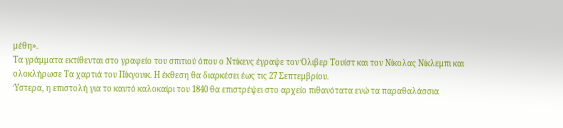μέθη».
Τα γράμματα εκτίθενται στο γραφείο του σπιτιού όπου ο Ντίκενς έγραψε τον Όλιβερ Τουίστ και τον Νίκολας Νίκλεμπι και ολοκλήρωσε Τα χαρτιά του Πίκγουικ. Η έκθεση θα διαρκέσει έως τις 27 Σεπτεμβρίου.
Ύστερα, η επιστολή για το καυτό καλοκαίρι του 1840 θα επιστρέψει στο αρχείο πιθανότατα ενώ τα παραθαλάσσια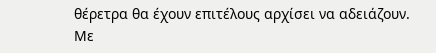θέρετρα θα έχουν επιτέλους αρχίσει να αδειάζουν.
Με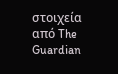στοιχεία από The Guardian